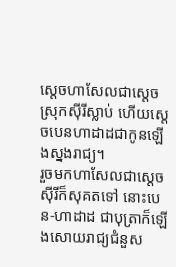ស្តេចហាសែលជាស្តេចស្រុកស៊ីរីស្លាប់ ហើយស្តេចបេនហាដាដជាកូនឡើងស្នងរាជ្យ។
រួចមកហាសែលជាស្តេចស៊ីរីក៏សុគតទៅ នោះបេន-ហាដាដ ជាបុត្រាក៏ឡើងសោយរាជ្យជំនួស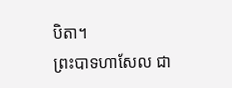បិតា។
ព្រះបាទហាសែល ជា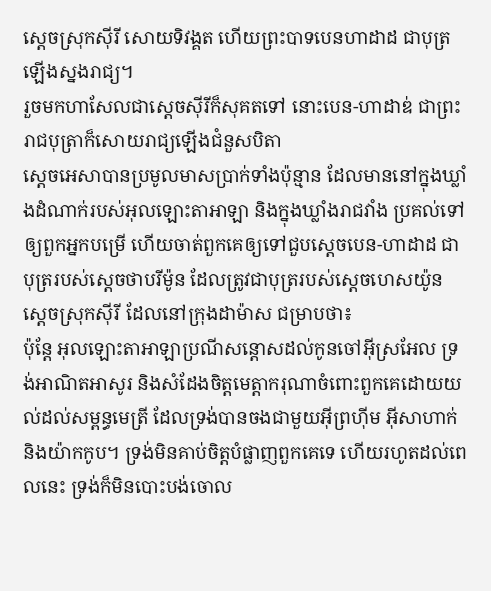ស្ដេចស្រុកស៊ីរី សោយទិវង្គត ហើយព្រះបាទបេនហាដាដ ជាបុត្រ ឡើងស្នងរាជ្យ។
រួចមកហាសែលជាស្តេចស៊ីរីក៏សុគតទៅ នោះបេន-ហាដាឌ់ ជាព្រះរាជបុត្រាក៏សោយរាជ្យឡើងជំនួសបិតា
ស្តេចអេសាបានប្រមូលមាសប្រាក់ទាំងប៉ុន្មាន ដែលមាននៅក្នុងឃ្លាំងដំណាក់របស់អុលឡោះតាអាឡា និងក្នុងឃ្លាំងរាជវាំង ប្រគល់ទៅឲ្យពួកអ្នកបម្រើ ហើយចាត់ពួកគេឲ្យទៅជួបស្តេចបេន-ហាដាដ ជាបុត្ររបស់ស្តេចថាបរីម៉ូន ដែលត្រូវជាបុត្ររបស់ស្តេចហេសយ៉ូន ស្តេចស្រុកស៊ីរី ដែលនៅក្រុងដាម៉ាស ជម្រាបថា៖
ប៉ុន្តែ អុលឡោះតាអាឡាប្រណីសន្តោសដល់កូនចៅអ៊ីស្រអែល ទ្រង់អាណិតអាសូរ និងសំដែងចិត្តមេត្តាករុណាចំពោះពួកគេដោយយល់ដល់សម្ពន្ធមេត្រី ដែលទ្រង់បានចងជាមួយអ៊ីព្រហ៊ីម អ៊ីសាហាក់ និងយ៉ាកកូប។ ទ្រង់មិនគាប់ចិត្តបំផ្លាញពួកគេទេ ហើយរហូតដល់ពេលនេះ ទ្រង់ក៏មិនបោះបង់ចោល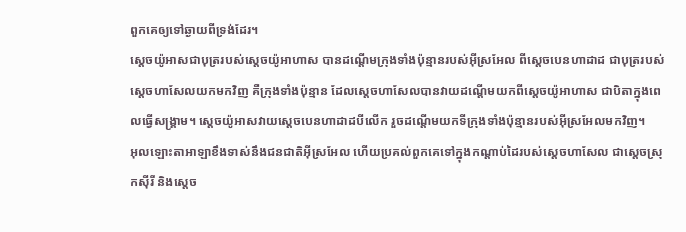ពួកគេឲ្យទៅឆ្ងាយពីទ្រង់ដែរ។
ស្តេចយ៉ូអាសជាបុត្ររបស់ស្តេចយ៉ូអាហាស បានដណ្តើមក្រុងទាំងប៉ុន្មានរបស់អ៊ីស្រអែល ពីស្តេចបេនហាដាដ ជាបុត្ររបស់ស្តេចហាសែលយកមកវិញ គឺក្រុងទាំងប៉ុន្មាន ដែលស្តេចហាសែលបានវាយដណ្តើមយកពីស្តេចយ៉ូអាហាស ជាបិតាក្នុងពេលធ្វើសង្គ្រាម។ ស្តេចយ៉ូអាសវាយស្តេចបេនហាដាដបីលើក រួចដណ្តើមយកទីក្រុងទាំងប៉ុន្មានរបស់អ៊ីស្រអែលមកវិញ។
អុលឡោះតាអាឡាខឹងទាស់នឹងជនជាតិអ៊ីស្រអែល ហើយប្រគល់ពួកគេទៅក្នុងកណ្តាប់ដៃរបស់ស្តេចហាសែល ជាស្តេចស្រុកស៊ីរី និងស្តេច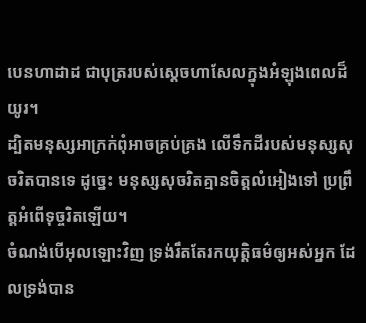បេនហាដាដ ជាបុត្ររបស់ស្តេចហាសែលក្នុងអំឡុងពេលដ៏យូរ។
ដ្បិតមនុស្សអាក្រក់ពុំអាចគ្រប់គ្រង លើទឹកដីរបស់មនុស្សសុចរិតបានទេ ដូច្នេះ មនុស្សសុចរិតគ្មានចិត្តលំអៀងទៅ ប្រព្រឹត្តអំពើទុច្ចរិតឡើយ។
ចំណង់បើអុលឡោះវិញ ទ្រង់រឹតតែរកយុត្ដិធម៌ឲ្យអស់អ្នក ដែលទ្រង់បាន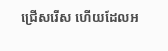ជ្រើសរើស ហើយដែលអ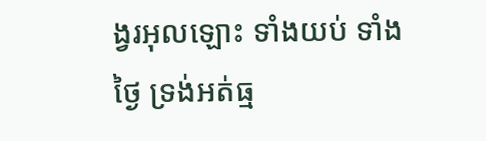ង្វរអុលឡោះ ទាំងយប់ ទាំងថ្ងៃ ទ្រង់អត់ធ្ម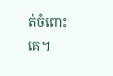ត់ចំពោះគេ។